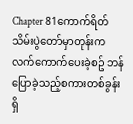Chapter 81ကောက်ရိတ်သိမ်းပွဲတော်မှာတုန်းက လက်ကောက်ပေးခဲ့စဥ် ဘန်ပြောခဲ့သည့်စကားတစ်ခွန်းရှိ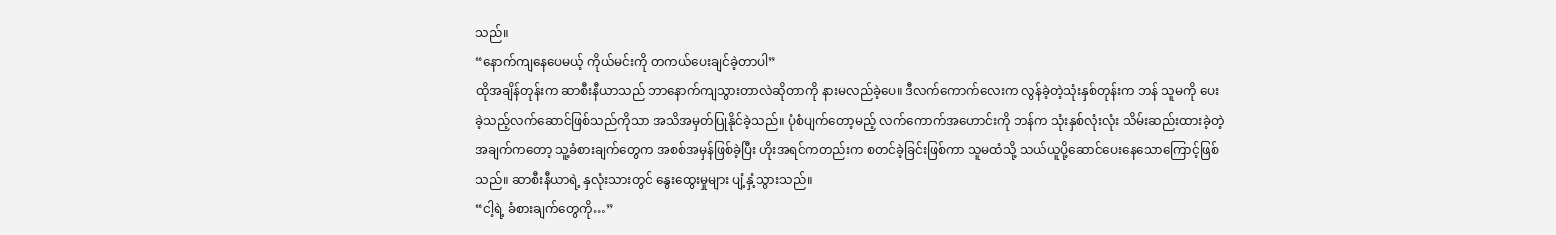သည်။
“နောက်ကျနေပေမယ့် ကိုယ်မင်းကို တကယ်ပေးချင်ခဲ့တာပါ”
ထိုအချိန်တုန်းက ဆာစီးနီယာသည် ဘာနောက်ကျသွားတာလဲဆိုတာကို နားမလည်ခဲ့ပေ။ ဒီလက်ကောက်လေးက လွန်ခဲ့တဲ့သုံးနှစ်တုန်းက ဘန် သူမကို ပေးခဲ့သည့်လက်ဆောင်ဖြစ်သည်ကိုသာ အသိအမှတ်ပြုနိုင်ခဲ့သည်။ ပုံစံပျက်တော့မည့် လက်ကောက်အဟောင်းကို ဘန်က သုံးနှစ်လုံးလုံး သိမ်းဆည်းထားခဲ့တဲ့ အချက်ကတော့ သူ့ခံစားချက်တွေက အစစ်အမှန်ဖြစ်ခဲ့ပြီး ဟိုးအရင်ကတည်းက စတင်ခဲ့ခြင်းဖြစ်ကာ သူမထံသို့ သယ်ယူပို့ဆောင်ပေးနေသောကြောင့်ဖြစ်သည်။ ဆာစီးနီယာရဲ့ နှလုံးသားတွင် နွေးထွေးမှုများ ပျံ့နှံ့သွားသည်။
“ငါ့ရဲ့ ခံစားချက်တွေကို…”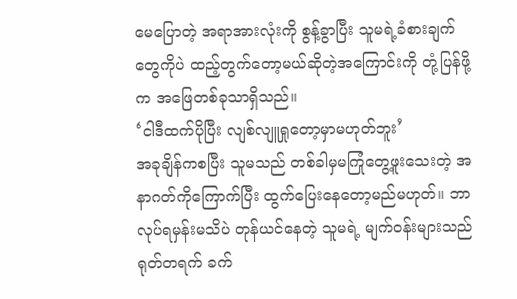မေပြောတဲ့ အရာအားလုံးကို စွန့်ခွာပြီး သူမရဲ့ခံစားချက်တွေကိုပဲ ထည့်တွက်တော့မယ်ဆိုတဲ့အကြောင်းကို တုံ့ပြန်ဖို့က အဖြေတစ်ခုသာရှိသည်။
‘ငါဒီထက်ပိုပြီး လျစ်လျူရှုတော့မှာမဟုတ်ဘူး’
အခုချိန်ကစပြီး သူမသည် တစ်ခါမှမကြုံတွေ့ဖူးသေးတဲ့ အနာဂတ်ကိုကြောက်ပြီး ထွက်ပြေးနေတော့မည်မဟုတ်။ ဘာလုပ်ရမှန်းမသိပဲ တုန်ယင်နေတဲ့ သူမရဲ့ မျက်ဝန်းများသည် ရုတ်တရက် ခက်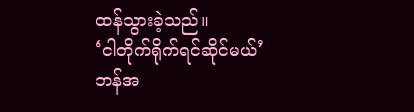ထန်သွားခဲ့သည်။
‘ငါတိုက်ရိုက်ရင်ဆိုင်မယ်’
ဘန်အ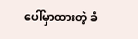ပေါ်မှာထားတဲ့ ခံ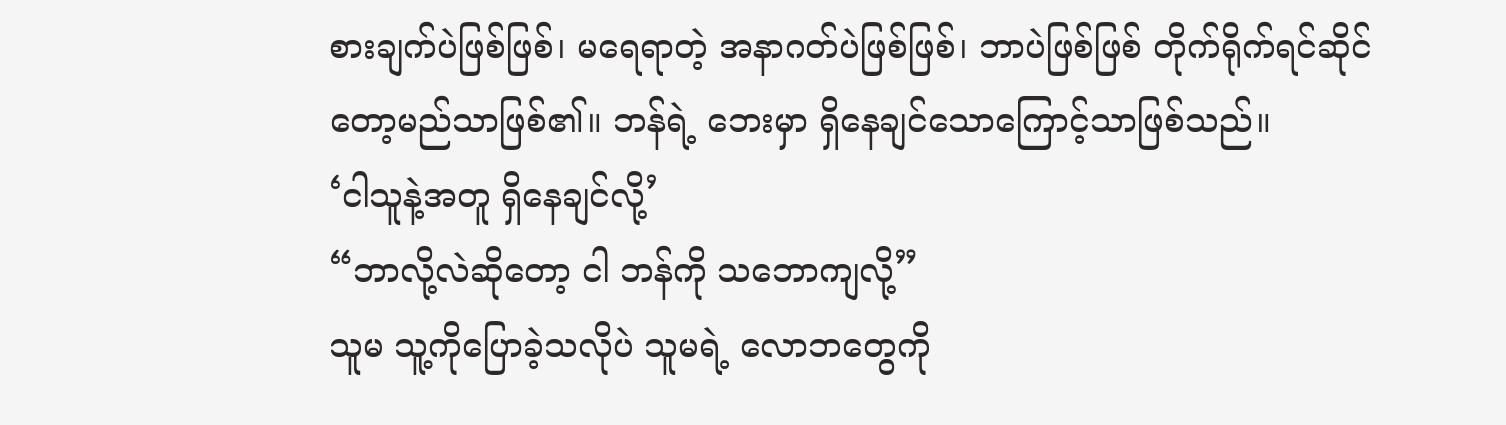စားချက်ပဲဖြစ်ဖြစ်၊ မရေရာတဲ့ အနာဂတ်ပဲဖြစ်ဖြစ်၊ ဘာပဲဖြစ်ဖြစ် တိုက်ရိုက်ရင်ဆိုင်တော့မည်သာဖြစ်၏။ ဘန်ရဲ့ ဘေးမှာ ရှိနေချင်သောကြောင့်သာဖြစ်သည်။
‘ငါသူနဲ့အတူ ရှိနေချင်လို့’
“ဘာလို့လဲဆိုတော့ ငါ ဘန်ကို သဘောကျလို့”
သူမ သူ့ကိုပြောခဲ့သလိုပဲ သူမရဲ့ လောဘတွေကို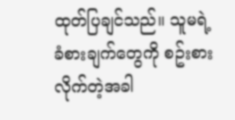ထုတ်ပြချင်သည်။ သူမရဲ့ ခံစားချက်တွေကို စဥ်းစားလိုက်တဲ့အခါ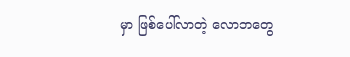မှာ ဖြစ်ပေါ်လာတဲ့ လောဘတွေ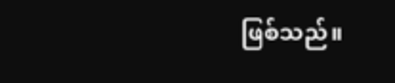ဖြစ်သည်။